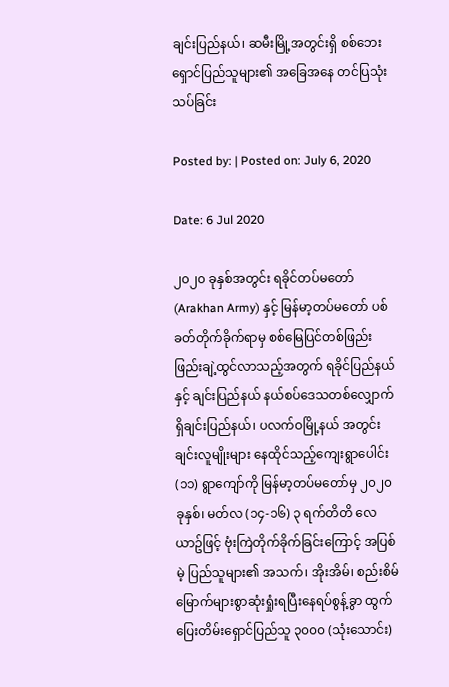ချင်းပြည်နယ်၊ ဆမီးမြို့အတွင်းရှိ စစ်ဘေးရှောင်ပြည်သူများ၏ အ‌ခြေအနေ တင်ပြသုံးသပ်ခြင်း

Posted by: | Posted on: July 6, 2020

Date: 6 Jul 2020

၂၀၂၀ ခုနှစ်အတွင်း ရခိုင်တပ်မတော် (Arakhan Army) နှင့် မြန်မာ့တပ်မတော် ပစ်ခတ်တိုက်ခိုက်ရာမှ စစ်မြေပြင်တစ်ဖြည်းဖြည်းချဲ့ထွင်လာသည့်အတွက် ရခိုင်ပြည်နယ်နှင့် ချင်းပြည်နယ် နယ်စပ်ဒေသတစ်လျှောက်ရှိချင်းပြည်နယ်၊ ပလက်ဝမြို့နယ် အတွင်း ချင်းလူမျိုးများ နေထိုင်သည့်ကျေးရွာပေါင်း (၁၁) ရွာကျော်ကို မြန်မာ့တပ်မတော်မှ ၂၀၂၀ ခုနှစ်၊ မတ်လ (၁၄-၁၆) ၃ ရက်တိတိ လေယာဥ်ဖြင့် ဗုံးကြဲတိုက်ခိုက်ခြင်းကြောင့် အပြစ်မဲ့ ပြည်သူများ၏ အသက်၊ အိုးအိမ်၊ စည်းစိမ် မြောက်များစွာဆုံးရှုံးရပြီးနေရပ်စွန့်ခွာ ထွက်ပြေးတိမ်းရှောင်ပြည်သူ ၃၀၀၀ (သုံးသောင်း)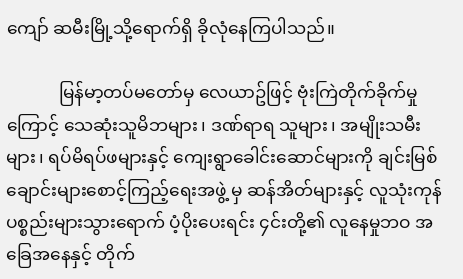ကျော် ဆမီးမြို့သို့ရောက်ရှိ ခိုလုံနေကြပါသည်။

            မြန်မာ့တပ်မတော်မှ လေယာဥ်ဖြင့် ဗုံးကြဲတိုက်ခိုက်မှုကြောင့် သေဆုံးသူမိဘများ၊ ဒဏ်ရာရ သူများ၊ အမျိုးသမီးများ၊ ရပ်မိရပ်ဖများနှင့် ကျေးရွာခေါင်းဆောင်များကို ချင်းမြစ်ချောင်းများစောင့်ကြည့်ရေးအဖွဲ့ မှ ဆန်အိတ်များနှင့် လူသုံးကုန်ပစ္စည်းများသွားရောက် ပံ့ပိုးပေးရင်း ၄င်းတို့၏ လူနေမှုဘဝ အခြေအနေနှင့် တိုက်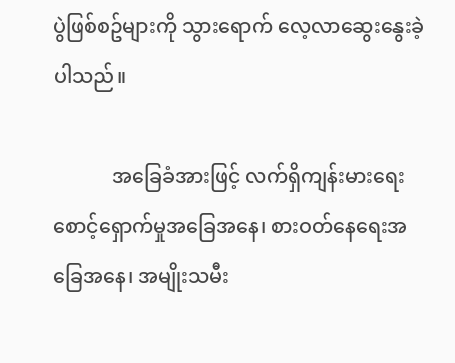ပွဲဖြစ်စဥ်များကို သွားရောက် လေ့လာဆွေးနွေးခဲ့ပါသည်။

            အခြေခံအားဖြင့် လက်ရှိကျန်းမားရေးစောင့်ရှောက်မှုအခြေအနေ၊ စားဝတ်နေရေးအခြေအနေ၊ အမျိုးသမီး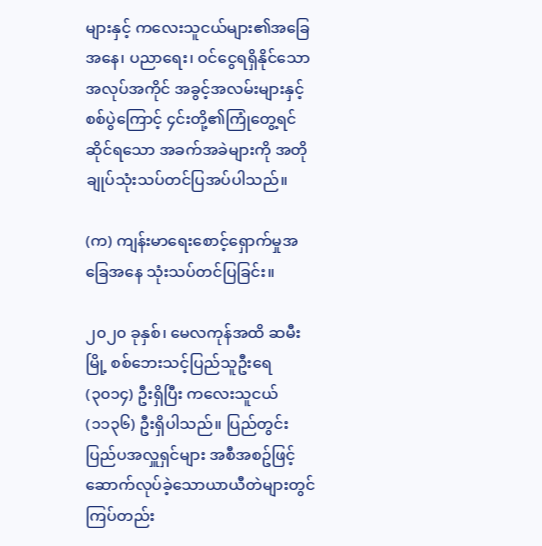များနှင့် ကလေးသူငယ်များ၏အခြေအနေ၊ ပညာရေး၊ ဝင်ငွေရရှိနိုင်သောအလုပ်အကိုင် အခွင့်အလမ်းများနှင့် စစ်ပွဲကြောင့် ၄င်းတို့၏ကြုံတွေ့ရင်ဆိုင်ရသော အခက်အခဲများကို အတိုချုပ်သုံးသပ်တင်ပြအပ်ပါသည်။

(က) ကျန်းမာရေးစောင့်ရှောက်မှုအခြေအနေ သုံးသပ်တင်ပြခြင်း။

၂၀၂၀ ခုနှစ်၊ မေလကုန်အထိ ဆမီးမြို့ စစ်ဘေးသင့်ပြည်သူဦးရေ (၃၀၁၄) ဦးရှိပြီး ကလေးသူငယ် (၁၁၃၆) ဦးရှိပါသည်။ ပြည်တွင်းပြည်ပအလှူရှင်များ အစီအစဥ်ဖြင့် ဆောက်လုပ်ခဲ့သောယာယီတဲများတွင် ကြပ်တည်း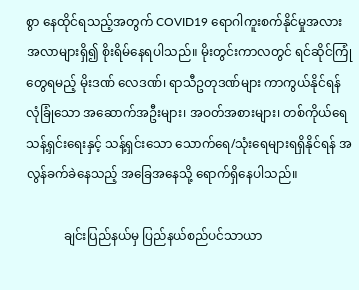စွာ နေထိုင်ရသည့်အတွက် COVID19 ရောဂါကူးစက်နိုင်မှုအလားအလာများရှိ၍ စိုးရိမ်နေရပါသည်။ မိုးတွင်းကာလတွင် ရင်ဆိုင်ကြုံတွေရမည့် မိုးဒဏ် လေဒဏ်၊ ရာသီဥတုဒဏ်များ ကာကွယ်နိုင်ရန် လုံခြုံသော အဆောက်အဦးများ၊ အဝတ်အစားများ၊ တစ်ကိုယ်ရေသန့်ရှင်းရေးနှင့် သန့်ရှင်းသော သောက်ရေ/သုံးရေများရရှိနိုင်ရန် အလွန်ခက်ခဲနေသည့် အခြေအနေသို့ ရောက်ရှိနေပါသည်။

            ချင်းပြည်နယ်မှ ပြည်နယ်စည်ပင်သာယာ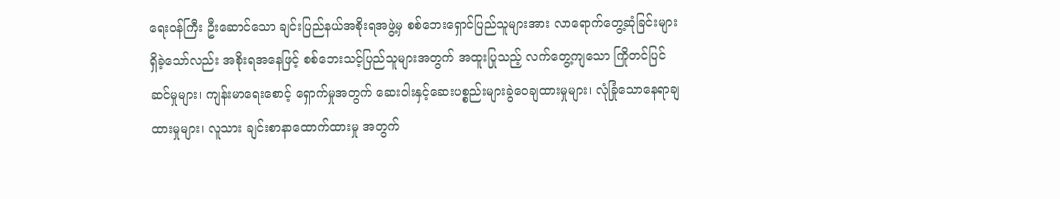ရေးဝန်ကြီး ဦးဆောင်သော ချင်းပြည်နယ်အစိုးရအဖွဲ့မှ စစ်ဘေးရှောင်ပြည်သူများအား လာရောက်တွေ့ဆုံခြင်းများရှိခဲ့သော်လည်း အစိုးရအနေဖြင့် စစ်ဘေးသင့်ပြည်သူများအတွက် အထူးပြုသည့် လက်တွေ့ကျသော ကြိုတင်ပြင်ဆင်မှုများ၊ ကျန်းမာရေးစောင့် ရှောက်မှုအတွက် ဆေးဝါးနှင့်ဆေးပစ္စည်းများခွဲဝေချထားမှုများ၊ လုံခြုံသောနေရာချထားမှုများ၊ လူသား ချင်းစာနာထောက်ထားမှု အတွက်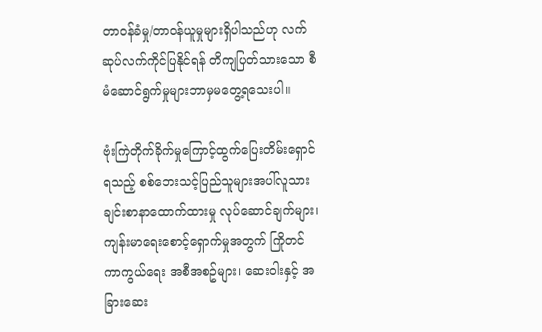တာဝန်ခံမှု/တာဝန်ယူမှုများရှိပါသည်ဟု လက်ဆုပ်လက်ကိုင်ပြနိုင်ရန် တိကျပြတ်သားသော စီမံဆောင်ရွက်မှုများဘာမှမတွေ့ရသေးပါ။

ဗုံးကြဲတိုက်ခိုက်မှုကြောင့်ထွက်ပြေးတိမ်းရှောင်ရသည့် စစ်ဘေးသင့်ပြည်သူများအပါ်လူသားချင်းစာနာထောက်ထားမှု လုပ်ဆောင်ချက်များ၊ ကျန်းမာရေးစောင့်ရှောက်မှုအတွက် ကြိုတင်ကာကွယ်ရေး အစီအစဥ်များ၊ ဆေးဝါးနှင့် အခြားဆေး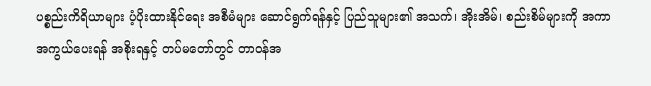ပစ္စည်းကိရိယာများ ပံ့ပိုးထားနိုင်ရေး အစီမံများ ဆောင်ရွက်ရန်နှင့် ပြည်သူများ၏ အသက်၊ အိုးအိမ်၊ စည်းစိမ်များကို အကာအကွယ်ပေးရန် အစိုးရနှင့် တပ်မတော်တွင် တာဝန်အ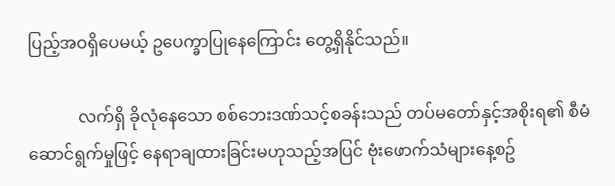ပြည့်အဝရှိပေမယ့် ဥပေက္ခာပြုနေကြောင်း တွေ့ရှိနိုင်သည်။

            လက်ရှိ ခိုလုံနေသော စစ်ဘေးဒဏ်သင့်စခန်းသည် တပ်မတော်နှင့်အစိုးရ၏ စီမံဆောင်ရွက်မှုဖြင့် နေရာချထားခြင်းမဟုသည့်အပြင် ဗုံးဖောက်သံများနေ့စဥ်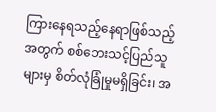ကြားနေရသည့်နေရာဖြစ်သည့်အတွက် စစ်ဘေးသင့်ပြည်သူများမှ စိတ်လုံခြုံမှုမရှိခြင်း၊ အ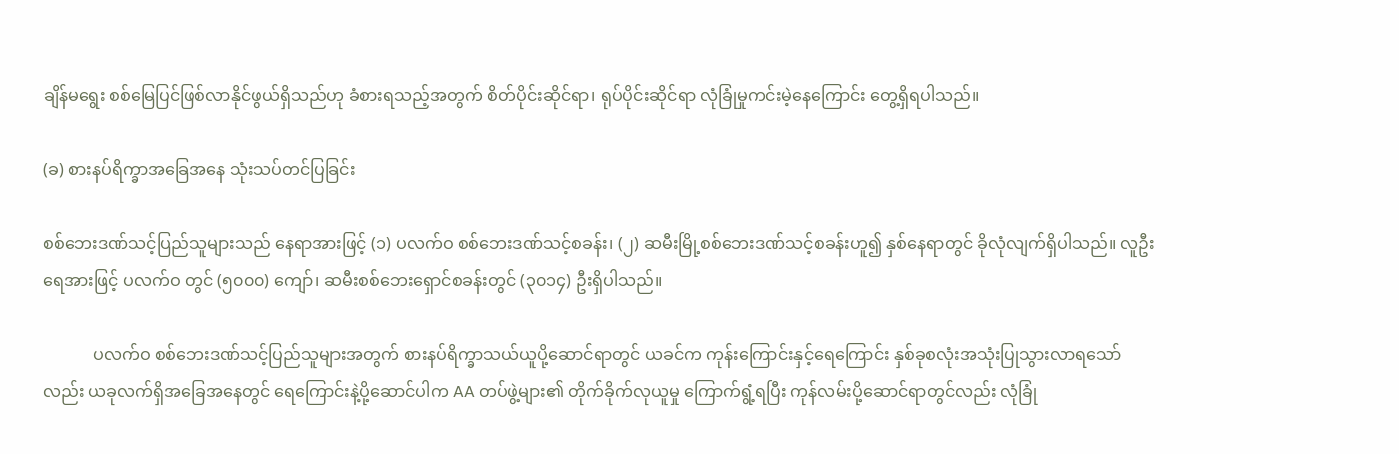ချိန်မရွေး စစ်မြေပြင်ဖြစ်လာနိုင်ဖွယ်ရှိသည်ဟု ခံစားရသည့်အတွက် စိတ်ပိုင်းဆိုင်ရာ၊ ရုပ်ပိုင်းဆိုင်ရာ လုံခြုံမှုကင်းမဲ့နေကြောင်း တွေ့ရှိရပါသည်။

(ခ) စားနပ်ရိက္ခာအခြေအနေ သုံးသပ်တင်ပြခြင်း

စစ်ဘေးဒဏ်သင့်ပြည်သူများသည် နေရာအားဖြင့် (၁) ပလက်ဝ စစ်ဘေးဒဏ်သင့်စခန်း၊ (၂) ဆမီးမြို့စစ်ဘေးဒဏ်သင့်စခန်းဟူ၍ နှစ်နေရာတွင် ခိုလုံလျက်ရှိပါသည်။ လူဦးရေအားဖြင့် ပလက်ဝ တွင် (၅၀၀၀) ကျော်၊ ဆမီးစစ်ဘေးရှောင်စခန်းတွင် (၃၀၁၄) ဦးရှိပါသည်။

            ပလက်ဝ စစ်ဘေးဒဏ်သင့်ပြည်သူများအတွက် စားနပ်ရိက္ခာသယ်ယူပို့ဆောင်ရာတွင် ယခင်က ကုန်းကြောင်းနှင့်ရေကြောင်း နှစ်ခုစလုံးအသုံးပြုသွားလာရသော်လည်း ယခုလက်ရှိအခြေအနေတွင် ရေကြောင်းနဲ့ပို့ဆောင်ပါက AA တပ်ဖွဲ့များ၏ တိုက်ခိုက်လုယူမှု ကြောက်ရွံ့ရပြီး ကုန်လမ်းပို့ဆောင်ရာတွင်လည်း လုံခြုံ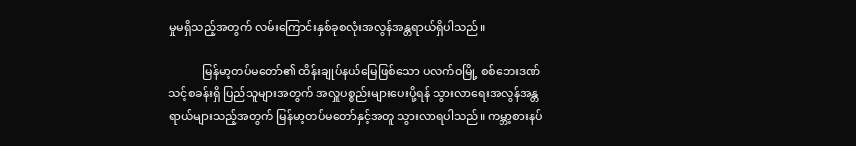မှုမရှိသည့်အတွက် လမ်းကြောင်းနှစ်ခုစလုံးအလွန်အန္တရာယ်ရှိပါသည်။

            မြန်မာ့တပ်မတော်၏ ထိန်းချုပ်နယ်မြေဖြစ်သော ပလက်ဝမြို့ စစ်ဘေးဒဏ်သင့်စခန်းရှိ ပြည်သူများအတွက် အလှူပစ္စည်းများပေးပို့ရန် သွားလာရေးအလွန်အန္တရာယ်များသည့်အတွက် မြန်မာ့တပ်မတော်နှင့်အတူ သွားလာရပါသည်။ ကမ္ဘာ့စားနပ်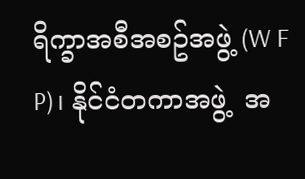ရိက္ခာအစီအစဥ်အဖွဲ့ (W F P)၊ နိုင်ငံတကာအဖွဲ့  အ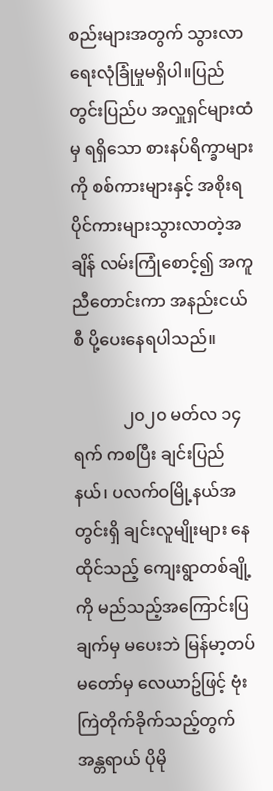စည်းများအတွက် သွားလာရေးလုံခြုံမှုမရှိပါ။ပြည်တွင်းပြည်ပ အလှူရှင်များထံမှ ရရှိသော စားနပ်ရိက္ခာများကို စစ်ကားများနှင့် အစိုးရပိုင်ကားများသွားလာတဲ့အချိန် လမ်းကြုံစောင့်၍ အကူညီတောင်းကာ အနည်းငယ်စီ ပို့ပေးနေရပါသည်။

            ၂၀၂၀ မတ်လ ၁၄ ရက် ကစပြီး ချင်းပြည်နယ်၊ ပလက်ဝမြို့နယ်အတွင်းရှိ ချင်းလူမျိုးများ နေထိုင်သည့် ကျေးရွာတစ်ချို့ကို မည်သည့်အကြောင်းပြချက်မှ မပေးဘဲ မြန်မာ့တပ်မတော်မှ လေယာဥ်ဖြင့် ဗုံးကြဲတိုက်ခိုက်သည့်တွက် အန္တရာယ် ပိုမို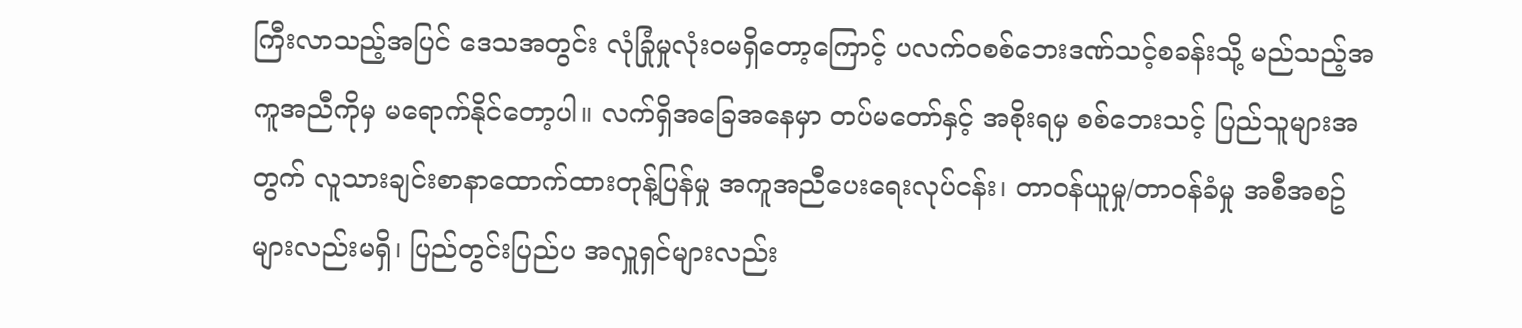ကြီးလာသည့်အပြင် ဒေသအတွင်း လုံခြုံမှုလုံးဝမရှိတော့ကြောင့် ပလက်ဝစစ်ဘေးဒဏ်သင့်စခန်းသို့ မည်သည့်အကူအညီကိုမှ မရောက်နိုင်တော့ပါ။ လက်ရှိအခြေအနေမှာ တပ်မတော်နှင့် အစိုးရမှ စစ်ဘေးသင့် ပြည်သူများအတွက် လူသားချင်းစာနာထောက်ထားတုန့်ပြန်မှု အကူအညီပေးရေးလုပ်ငန်း၊ တာဝန်ယူမှု/တာဝန်ခံမှု အစီအစဥ်များလည်းမရှိ၊ ပြည်တွင်းပြည်ပ အလှူရှင်များလည်း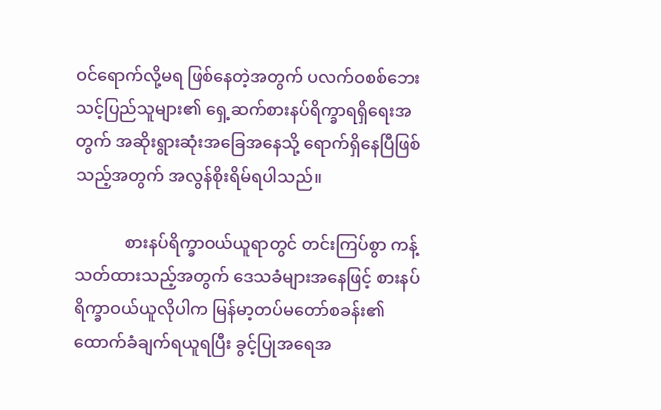ဝင်ရောက်လို့မရ ဖြစ်နေတဲ့အတွက် ပလက်ဝစစ်ဘေးသင့်ပြည်သူများ၏ ရှေ့ဆက်စားနပ်ရိက္ခာရရှိရေးအတွက် အဆိုးရွားဆုံးအခြေအနေသို့ ရောက်ရှိနေပြီဖြစ်သည့်အတွက် အလွန်စိုးရိမ်ရပါသည်။

            စားနပ်ရိက္ခာဝယ်ယူရာတွင် တင်းကြပ်စွာ ကန့်သတ်ထားသည့်အတွက် ဒေသခံများအနေဖြင့် စားနပ်ရိက္ခာဝယ်ယူလိုပါက မြန်မာ့တပ်မတော်စခန်း၏ ထောက်ခံချက်ရယူရပြီး ခွင့်ပြုအရေအ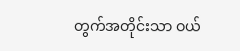တွက်အတိုင်းသာ ဝယ်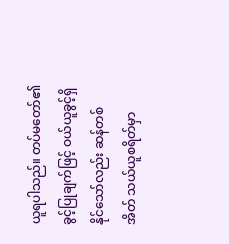ယူရပါသည်။ တပ်မတော်၏ခွင့်ပြုချက်ဖြင့် ဝယ်ယူခွင့်ရှိနိုင်သော်လည်း ဆန်တစ်အိတ် သယ်ယူစရိတ်မှာ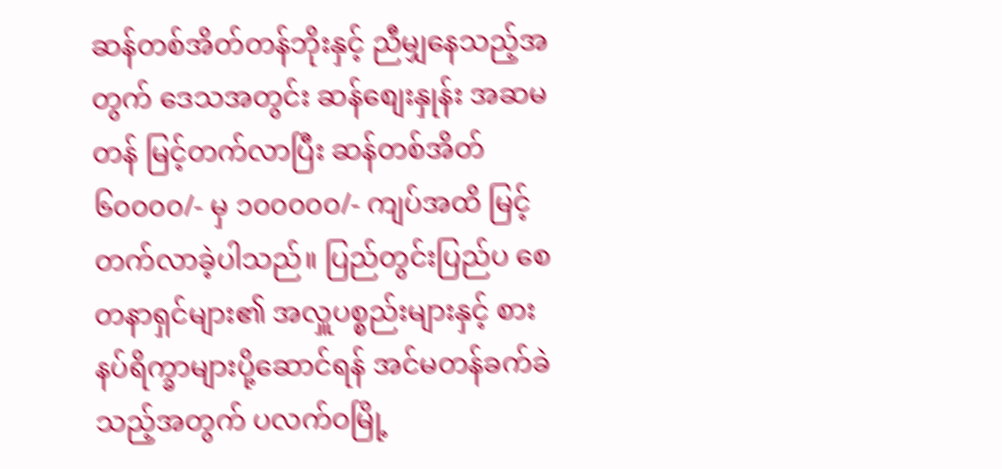ဆန်တစ်အိတ်တန်ဘိုးနှင့် ညီမျှနေသည့်အတွက် ဒေသအတွင်း ဆန်စျေးနှုန်း အဆမတန် မြင့်တက်လာပြီး ဆန်တစ်အိတ် ၆၀၀၀၀/- မှ ၁၀၀၀၀၀/- ကျပ်အထိ မြင့်တက်လာခဲ့ပါသည်။ ပြည်တွင်းပြည်ပ စေတနာရှင်များ၏ အလှူပစ္စည်းများနှင့် စားနပ်ရိက္ခာများပို့ဆောင်ရန် အင်မတန်ခက်ခဲသည့်အတွက် ပလက်ဝမြို့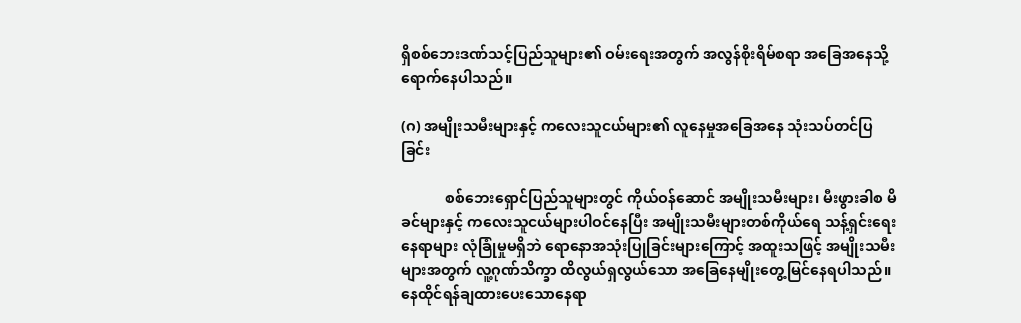ရှိစစ်ဘေးဒဏ်သင့်ပြည်သူများ၏ ဝမ်းရေးအတွက် အလွန်စိုးရိမ်စရာ အခြေအနေသို့ ရောက်နေပါသည်။

(ဂ) အမျိုးသမီးများနှင့် ကလေးသူငယ်များ၏ လူနေမှုအခြေအနေ သုံးသပ်တင်ပြခြင်း

            စစ်ဘေးရှောင်ပြည်သူများတွင် ကိုယ်ဝန်ဆောင် အမျိုးသမီးများ၊ မီးဖွားခါစ မိခင်များနှင့် ကလေးသူငယ်များပါဝင်နေပြီး အမျိုးသမီးများတစ်ကိုယ်ရေ သန့်ရှင်းရေးနေရာများ လုံခြုံမှုမရှိဘဲ ရောနောအသုံးပြုခြင်းများကြောင့် အထူးသဖြင့် အမျိုးသမီးများအတွက် လူ့ဂုဏ်သိက္ခာ ထိလွယ်ရှလွယ်သော အခြေနေမျိုးတွေ့မြင်နေရပါသည်။ နေထိုင်ရန်ချထားပေးသောနေရာ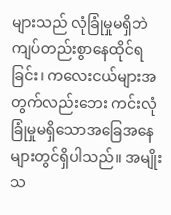များသည် လုံခြုံမှုမရှိဘဲ ကျပ်တည်းစွာနေထိုင်ရခြင်း၊ ကလေးငယ်များအတွက်လည်းဘေး ကင်းလုံခြုံမှုမရှိသောအခြေအနေများတွင်ရှိပါသည်။ အမျိုးသ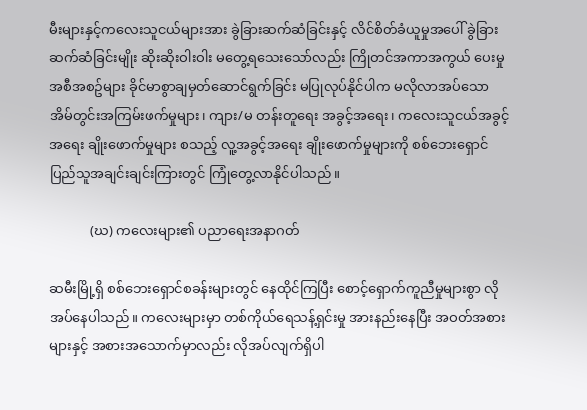မီးများနှင့်ကလေးသူငယ်များအား ခွဲခြားဆက်ဆံခြင်းနှင့် လိင်စိတ်ခံယူမှုအပေါ် ခွဲခြားဆက်ဆံခြင်းမျိုး ဆိုးဆိုးဝါးဝါး မတွေ့ရသေးသော်လည်း ကြိုတင်အကာအကွယ် ပေးမှုအစီအစဥ်များ ခိုင်မာစွာချမှတ်ဆောင်ရွက်ခြင်း မပြုလုပ်နိုင်ပါက မလိုလာအပ်သော အိမ်တွင်းအကြမ်းဖက်မှုများ၊ ကျား/မ တန်းတူရေး အခွင့်အရေး၊ ကလေးသူငယ်အခွင့်အရေး ချိုးဖောက်မှုများ စသည့် လူ့အခွင့်အရေး ချိုးဖောက်မှုများကို စစ်ဘေးရှောင်ပြည်သူအချင်းချင်းကြားတွင် ကြုံတွေ့လာနိုင်ပါသည်။

            (ဃ) ကလေးများ၏ ပညာရေးအနာဂတ်

ဆမီးမြို့ရှိ စစ်ဘေးရှောင်စခန်းများတွင် နေထိုင်ကြပြီး စောင့်ရှောက်ကူညီမှုများစွာ လိုအပ်နေပါသည်။ ကလေးများမှာ တစ်ကိုယ်ရေသန့်ရှင်းမှု အားနည်းနေပြီး အဝတ်အစားများနှင့် အစားအသောက်မှာလည်း လိုအပ်လျက်ရှိပါ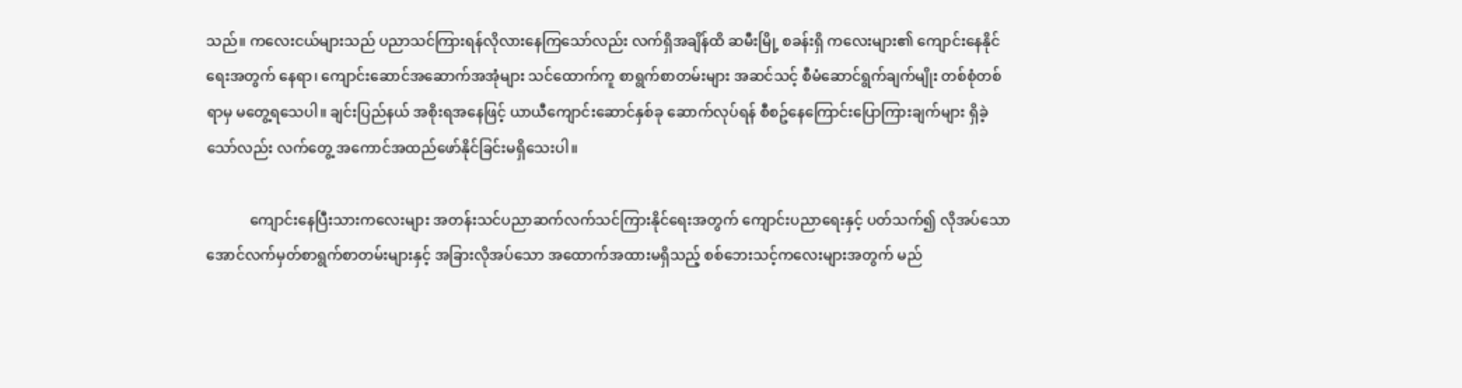သည်။ ကလေးငယ်များသည် ပညာသင်ကြားရန်လိုလားနေကြသော်လည်း လက်ရှိအချိန်ထိ ဆမီးမြို့ စခန်းရှိ ကလေးများ၏ ကျောင်းနေနိုင်ရေးအတွက် နေရာ၊ ကျောင်းဆောင်အဆောက်အအုံများ သင်ထောက်ကူ စာရွက်စာတမ်းများ အဆင်သင့် စီမံဆောင်ရွက်ချက်မျိုး တစ်စုံတစ်ရာမှ မတွေ့ရသေပါ။ ချင်းပြည်နယ် အစိုးရအနေဖြင့် ယာယီကျောင်းဆောင်နှစ်ခု ဆောက်လုပ်ရန် စီစဥ်နေကြောင်းပြောကြားချက်များ ရှိခဲ့သော်လည်း လက်တွေ့ အကောင်အထည်ဖော်နိုင်ခြင်းမရှိသေးပါ။

            ကျောင်းနေပြီးသားကလေးများ အတန်းသင်ပညာဆက်လက်သင်ကြားနိုင်ရေးအတွက် ကျောင်းပညာရေးနှင့် ပတ်သက်၍ လိုအပ်သော အောင်လက်မှတ်စာရွက်စာတမ်းများနှင့် အခြားလိုအပ်သော အထောက်အထားမရှိသည့် စစ်ဘေးသင့်ကလေးများအတွက် မည်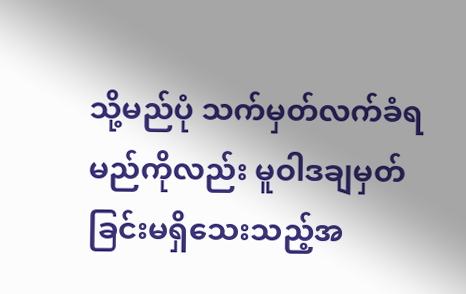သို့မည်ပုံ သက်မှတ်လက်ခံရမည်ကိုလည်း မူဝါဒချမှတ်ခြင်းမရှိသေးသည့်အ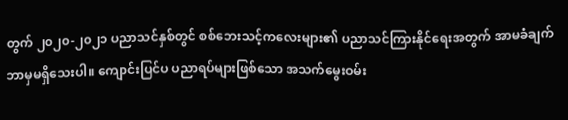တွက် ၂၀၂၀-၂၀၂၁ ပညာသင်နှစ်တွင် စစ်ဘေးသင့်ကလေးများ၏ ပညာသင်ကြားနိုင်ရေးအတွက် အာမခံချက် ဘာမှမရှိသေးပါ။ ကျောင်းပြင်ပ ပညာရပ်များဖြစ်သော အသက်မွေးဝမ်း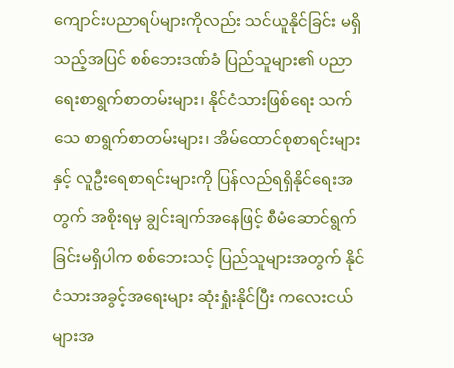ကျောင်းပညာရပ်များကိုလည်း သင်ယူနိုင်ခြင်း မရှိသည့်အပြင် စစ်ဘေးဒဏ်ခံ ပြည်သူများ၏ ပညာရေးစာရွက်စာတမ်းများ၊ နိုင်ငံသားဖြစ်ရေး သက်သေ စာရွက်စာတမ်းများ၊ အိမ်ထောင်စုစာရင်းများနှင့် လူဦးရေစာရင်းများကို ပြန်လည်ရရှိနိုင်ရေးအတွက် အစိုးရမှ ချွင်းချက်အနေဖြင့် စီမံဆောင်ရွက်ခြင်းမရှိပါက စစ်ဘေးသင့် ပြည်သူများအတွက် နိုင်ငံသားအခွင့်အ‌ရေးများ ဆုံးရှုံးနိုင်ပြီး ကလေးငယ်များအ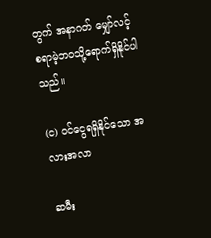တွက် အနာဂတ် မျှော်လင့်စရာမဲ့ဘဝသို့ရောက်ရှိနိုင်ပါသည်။

(င) ဝင်ငွေရရှိနိုင်သော အလားအလာ

ဆမီး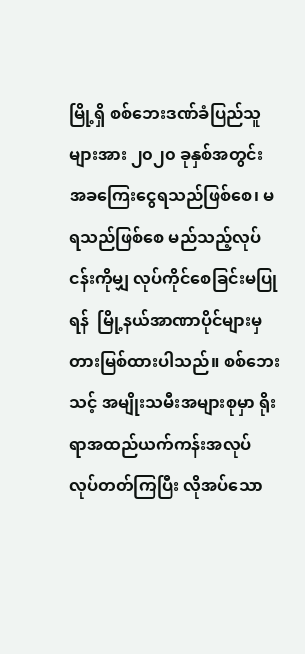မြို့ရှိ စစ်ဘေးဒဏ်ခံပြည်သူများအား ၂၀၂၀ ခုနှစ်အတွင်း အခကြေးငွေရသည်ဖြစ်စေ၊ မရသည်ဖြစ်စေ မည်သည့်လုပ်ငန်းကိုမျှ လုပ်ကိုင်စေခြင်းမပြုရန်  မြို့နယ်အာဏာပိုင်များမှ တားမြစ်ထားပါသည်။ စစ်ဘေးသင့် အမျိုးသမီးအများစုမှာ ရိုးရာအထည်ယက်ကန်းအလုပ် လုပ်တတ်ကြပြီး လိုအပ်သော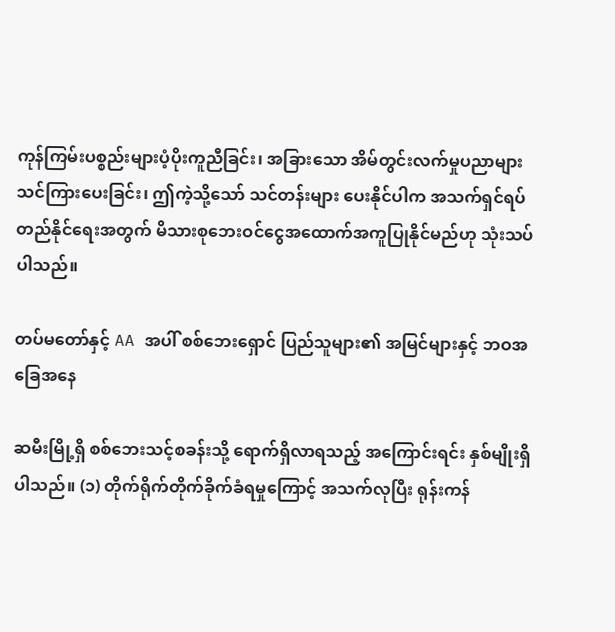ကုန်ကြမ်းပစ္စည်းများပံ့ပိုးကူညီခြင်း၊ အခြားသော အိမ်တွင်းလက်မှုပညာများ သင်ကြားပေးခြင်း၊ ဤကဲ့သို့သော် သင်တန်းများ ပေးနိုင်ပါက အသက်ရှင်ရပ်တည်နိုင်ရေးအတွက် မိသားစုဘေးဝင်ငွေအထောက်အကူပြုနိုင်မည်ဟု သုံးသပ်ပါသည်။

တပ်မတော်နှင့် AA အပါ် စစ်ဘေးရှောင် ပြည်သူများ၏ အမြင်များနှင့် ဘဝအခြေအနေ

ဆမီးမြို့ရှိ စစ်ဘေးသင့်စခန်းသို့ ရောက်ရှိလာရသည့် အကြောင်းရင်း နှစ်မျိုးရှိပါသည်။ (၁) တိုက်ရိုက်တိုက်ခိုက်ခံရမှုကြောင့် အသက်လုပြီး ရုန်းကန်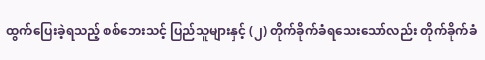ထွက်ပြေးခဲ့ရသည့် စစ်ဘေးသင့် ပြည်သူများနှင့် (၂) တိုက်ခိုက်ခံရသေးသော်လည်း တိုက်ခိုက်ခံ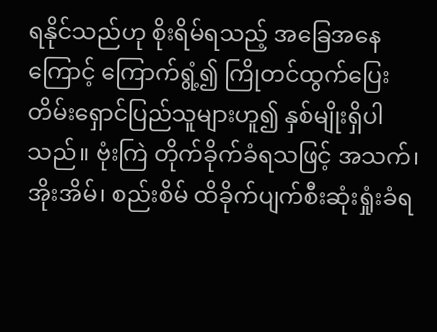ရနိုင်သည်ဟု စိုးရိမ်ရသည့် အခြေအနေကြောင့် ကြောက်ရွံ့၍ ကြိုတင်ထွက်ပြေးတိမ်းရှောင်ပြည်သူများဟူ၍ နှစ်မျိုးရှိပါသည်။ ဗုံးကြဲ တိုက်ခိုက်ခံရသဖြင့် အသက်၊ အိုးအိမ်၊ စည်းစိမ် ထိခိုက်ပျက်စီးဆုံးရှုံးခံရ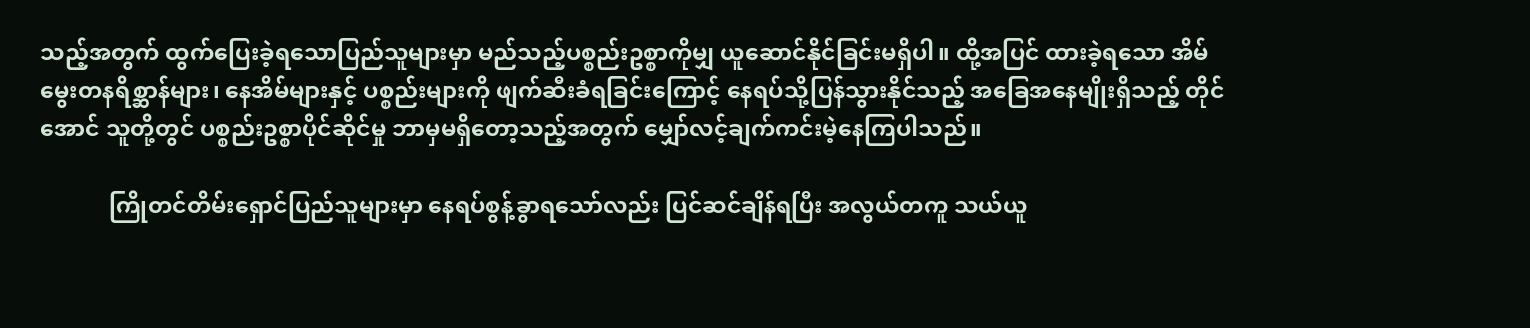သည့်အတွက် ထွက်ပြေးခဲ့ရသောပြည်သူများမှာ မည်သည့်ပစ္စည်းဥစ္စာကိုမျှ ယူဆောင်နိုင်ခြင်းမရှိပါ။ ထို့အပြင် ထားခဲ့ရသော အိမ်မွေးတနရိစ္ဆာန်များ၊ နေအိမ်များနှင့် ပစ္စည်းများကို ဖျက်ဆီးခံရခြင်းကြောင့် နေရပ်သို့ပြန်သွားနိုင်သည့် အခြေအနေမျိုးရှိသည့် တိုင်အောင် သူတို့တွင် ပစ္စည်းဥစ္စာပိုင်ဆိုင်မှု ဘာမှမရှိတော့သည့်အတွက် မျှော်လင့်ချက်ကင်းမဲ့နေကြပါသည်။

            ကြိုတင်တိမ်းရှောင်ပြည်သူများမှာ နေရပ်စွန့်ခွာရသော်လည်း ပြင်ဆင်ချိန်ရပြီး အလွယ်တကူ သယ်ယူ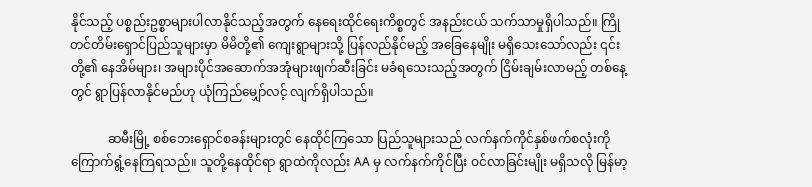နိုင်သည့် ပစ္စည်းဥစ္စာများပါလာနိုင်သည့်အတွက် နေရေးထိုင်ရေးကိစ္စတွင် အနည်းငယ် သက်သာမှုရှိပါသည်။ ကြိုတင်တိမ်းရှောင်ပြည်သူများမှာ မိမိတို့၏ ကျေးရွာများသို့ ပြန်လည်နိုင်မည့် အခြေနေမျိုး မရှိသေးသော်လည်း ၎င်းတို့၏ နေအိမ်များ၊ အများပိုင်အဆောက်အအုံများဖျက်ဆီးခြင်း မခံရသေးသည့်အတွက် ငြိမ်းချမ်းလာမည့် တစ်နေ့တွင် ရွာပြန်လာနိုင်မည်ဟု ယုံကြည်မျှော်လင့် လျက်ရှိပါသည်။

            ဆမီးမြို့ စစ်ဘေးရှောင်စခန်းများတွင် နေထိုင်ကြသော ပြည်သူများသည် လက်နက်ကိုင်နှစ်ဖက်စလုံးကို ကြောက်ရွံ့နေကြရသည်။ သူတို့နေထိုင်ရာ ရွာထဲကိုလည်း AA မှ လက်နက်ကိုင်ပြီး ဝင်လာခြင်းမျိုး မရှိသလို မြန်မာ့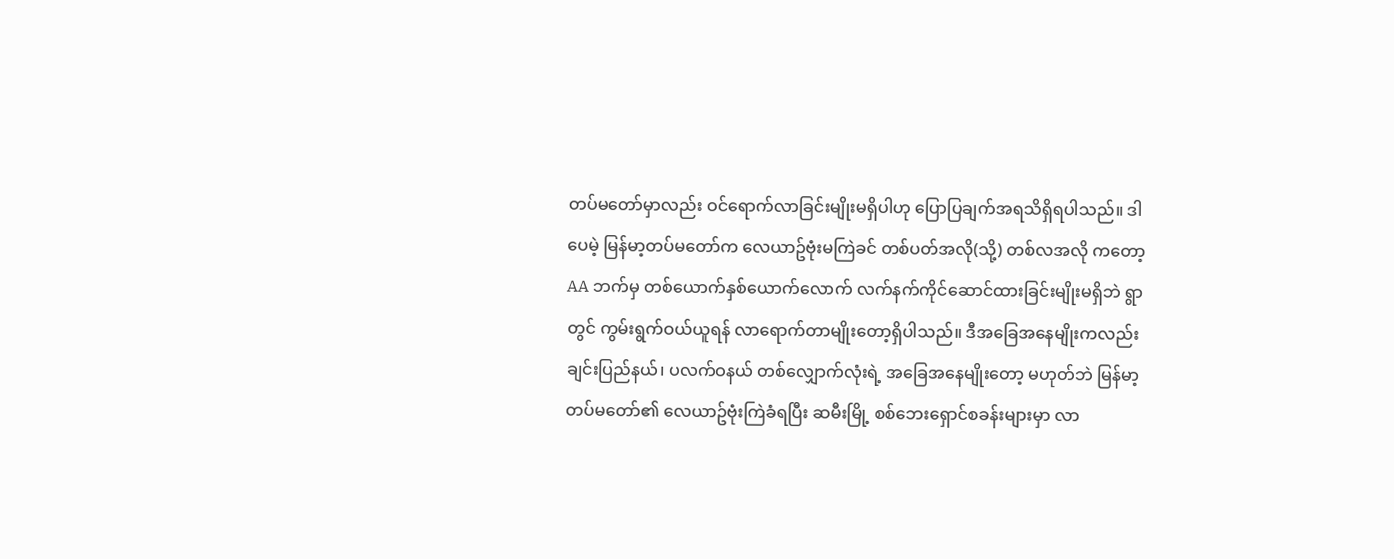တပ်မတော်မှာလည်း ဝင်ရောက်လာခြင်းမျိုးမရှိပါဟု ပြောပြချက်အရသိရှိရပါသည်။ ဒါပေမဲ့ မြန်မာ့တပ်မတော်က လေယာဥ်ဗုံးမကြဲခင် တစ်ပတ်အလို(သို့) တစ်လအလို ကတော့ AA ဘက်မှ တစ်ယောက်နှစ်ယောက်လောက် လက်နက်ကိုင်ဆောင်ထားခြင်းမျိုးမရှိဘဲ ရွာတွင် ကွမ်းရွက်ဝယ်ယူရန် လာရောက်တာမျိုးတော့ရှိပါသည်။ ဒီအခြေအနေမျိုးကလည်း ချင်းပြည်နယ်၊ ပလက်ဝနယ် တစ်လျှောက်လုံးရဲ့ အခြေအနေမျိုးတော့ မဟုတ်ဘဲ မြန်မာ့တပ်မတော်၏ လေယာဥ်ဗုံးကြဲခံရပြီး ဆမီးမြို့ စစ်ဘေးရှောင်စခန်းများမှာ လာ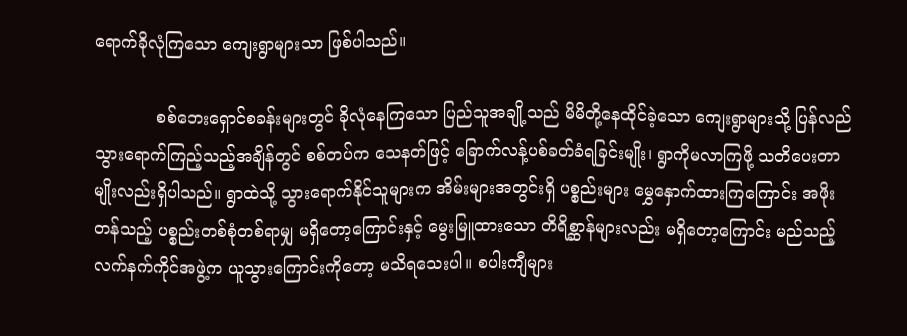ရောက်ခိုလုံကြသော ကျေးရွာများသာ ဖြစ်ပါသည်။

            စစ်ဘေးရှောင်စခန်းများတွင် ခိုလုံနေကြသော ပြည်သူအချို့သည် မိမိတို့နေထိုင်ခဲ့သော ကျေးရွာများသို့ ပြန်လည်သွားရောက်ကြည့်သည့်အချိန်တွင် စစ်တပ်က သေနတ်ဖြင့် ခြောက်လန့်ပစ်ခတ်ခံရခြင်းမျိုး၊ ရွာကိုမလာကြဖို့ သတိပေးတာမျိုးလည်းရှိပါသည်။ ရွာထဲသို့ သွားရောက်နိုင်သူများက အိမ်းများအတွင်းရှိ ပစ္စည်းများ မွှေနှောက်ထားကြကြောင်း အဖိုးတန်သည့် ပစ္စည်းတစ်စုံတစ်ရာမျှ မရှိတော့ကြောင်းနှင့် မွေးမြူထားသော တိရိစ္ဆာန်များလည်း မရှိတော့ကြောင်း မည်သည့် လက်နက်ကိုင်အဖွဲ့က ယူသွားကြောင်းကိုတော့ မသိရသေးပါ။ စပါးကျီများ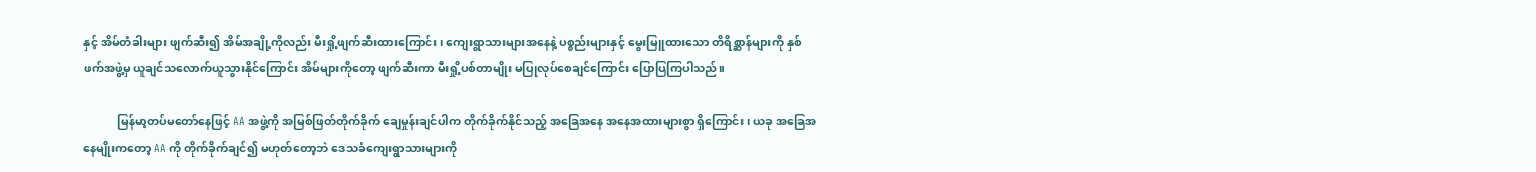နှင့် အိမ်တံခါးများ ဖျက်ဆီး၍ အိမ်အချို့ကိုလည်း မီးရှို့ဖျက်ဆီးထားကြောင်း၊ ကျေးရွာသားများအနေနဲ့ ပစ္စည်းများနှင့် မွေးမြူထားသော တိရိစ္ဆာန်များကို နှစ်ဖက်အဖွဲ့မှ ယူချင်သလောက်ယူသွားနိုင်ကြောင်း အိမ်များကိုတော့ ဖျက်ဆီးကာ မီးရှို့ပစ်တာမျိုး မပြုလုပ်စေချင်ကြောင်း ပြောပြကြပါသည်။

            မြန်မာ့တပ်မတော်နေဖြင့် AA အဖွဲ့ကို အမြစ်ဖြတ်တိုက်ခိုက် ချေမှုန်းချင်ပါက တိုက်ခိုက်နိုင်သည့် အခြေအနေ အနေအထားများစွာ ရှိကြောင်း၊ ယခု အခြေအနေမျိုးကတော့ AA ကို တိုက်ခိုက်ချင်၍ မဟုတ်တော့ဘဲ ဒေသခံကျေးရွာသားများကို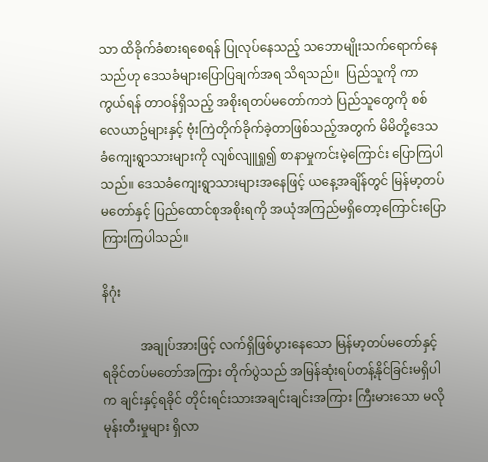သာ ထိခိုက်ခံစားရစေရန် ပြုလုပ်နေသည့် သဘောမျိုးသက်ရောက်နေသည်ဟု ဒေသခံများပြောပြချက်အရ သိရသည်။  ပြည်သူကို ကာကွယ်ရန် တာဝန်ရှိသည့် အစိုးရတပ်မတော်ကဘဲ ပြည်သူတွေကို စစ်လေယာဥ်များနှင့် ဗုံးကြဲတိုက်ခိုက်ခဲ့တာဖြစ်သည့်အတွက် မိမိတို့ဒေသခံကျေးရွာသားများကို လျစ်လျူရှု၍ စာနာမှုကင်းမဲ့ကြောင်း ပြောကြပါသည်။ ဒေသခံကျေးရွာသားများအနေဖြင့် ယနေ့အချိန်တွင် မြန်မာ့တပ်မတော်နှင့် ပြည်ထောင်စုအစိုးရကို အယုံအကြည်မရှိတော့ကြောင်းပြောကြားကြပါသည်။

နိဂုံး

            အချုပ်အားဖြင့် လက်ရှိဖြစ်ပွားနေသော မြန်မာ့တပ်မတော်နှင့် ရခိုင်တပ်မတော်အကြား တိုက်ပွဲသည် အမြန်ဆုံးရပ်တန့်နိုင်ခြင်းမရှိပါက ချင်းနှင့်ရခိုင် တိုင်းရင်းသားအချင်းချင်းအကြား ကြီးမားသော မလိုမုန်းတီးမှုများ ရှိလာ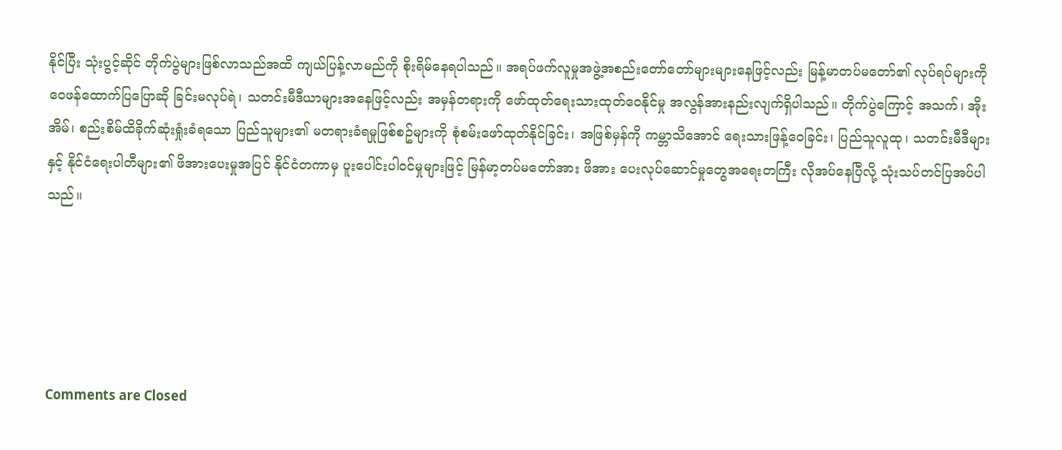နိုင်ပြီး သုံးပွင့်ဆိုင် တိုက်ပွဲများဖြစ်လာသည်အထိ ကျယ်ပြန့်လာမည်ကို စိုးရိမ်နေရပါသည်။ အရပ်ဖက်လူမှုအဖွဲ့အစည်းတော်တော်များများနေဖြင့်လည်း မြန့်မာတပ်မတော်၏ လုပ်ရပ်များကို ဝေဖန်ထောက်ပြပြောဆို ခြင်းမလုပ်ရဲ၊ သတင်းမီဒီယာများအနေဖြင့်လည်း အမှန်တရားကို ဖော်ထုတ်ရေးသားထုတ်ဝေနိုင်မှု အလွန်အားနည်းလျက်ရှိပါသည်။ တိုက်ပွဲကြောင့် အသက်၊ အိုးအိမ်၊ စည်းစိမ်ထိခိုက်ဆုံးရှုံးခံရသော ပြည်သူများ၏ မတရားခံရမှုဖြစ်စဥ်များကို စုံစမ်းဖော်ထုတ်နိုင်ခြင်း၊ အဖြစ်မှန်ကို ကမ္ဘာသိအောင် ရေးသားဖြန့်ဝေခြင်း၊ ပြည်သူလူထု၊ သတင်းမီဒီများနှင့် နိုင်ငံ‌ရေးပါတီများ၏ ဖိအားပေးမှုအပြင် နိုင်ငံတကာမှ ပူးပေါင်းပါဝင်မှုများဖြင့် မြန်မာ့တပ်မတော်အား ဖိအား ပေးလုပ်ဆောင်မှုတွေအရေးတကြီး လိုအပ်နေပြီလို့ သုံးသပ်တင်ပြအပ်ပါသည်။





Comments are Closed